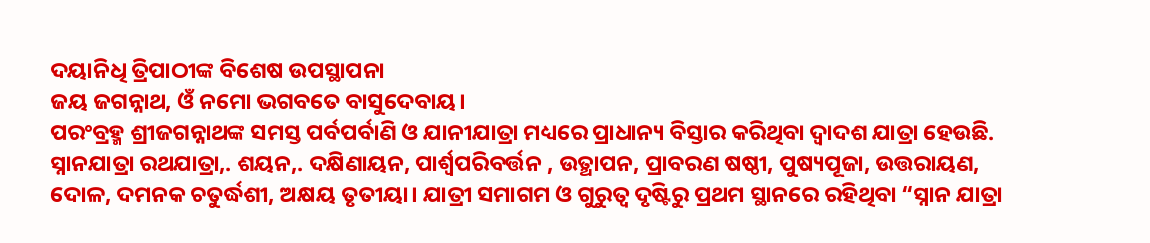ଦୟାନିଧି ତ୍ରିପାଠୀଙ୍କ ବିଶେଷ ଉପସ୍ଥାପନା
ଜୟ ଜଗନ୍ନାଥ, ଓଁ ନମୋ ଭଗବତେ ବାସୁଦେବାୟ।
ପରଂବ୍ରହ୍ମ ଶ୍ରୀଜଗନ୍ନାଥଙ୍କ ସମସ୍ତ ପର୍ବପର୍ବାଣି ଓ ଯାନୀଯାତ୍ରା ମଧ୍ୟରେ ପ୍ରାଧାନ୍ୟ ବିସ୍ତାର କରିଥିବା ଦ୍ୱାଦଶ ଯାତ୍ରା ହେଉଛି. ସ୍ନାନଯାତ୍ରା ରଥଯାତ୍ରା,. ଶୟନ,. ଦକ୍ଷିଣାୟନ, ପାର୍ଶ୍ଵପରିବର୍ତ୍ତନ , ଉତ୍ଥାପନ, ପ୍ରାବରଣ ଷଷ୍ଠୀ, ପୁଷ୍ୟପୂଜା, ଉତ୍ତରାୟଣ, ଦୋଳ, ଦମନକ ଚତୁର୍ଦ୍ଧଶୀ, ଅକ୍ଷୟ ତୃତୀୟା। ଯାତ୍ରୀ ସମାଗମ ଓ ଗୁରୁତ୍ୱ ଦୃଷ୍ଟିରୁ ପ୍ରଥମ ସ୍ଥାନରେ ରହିଥିବା “ସ୍ନାନ ଯାତ୍ରା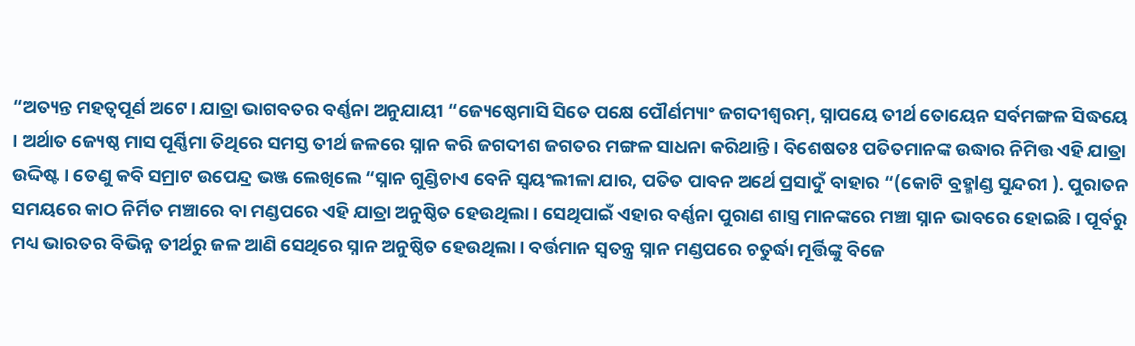“ଅତ୍ୟନ୍ତ ମହତ୍ୱପୂର୍ଣ ଅଟେ। ଯାତ୍ରା ଭାଗବତର ବର୍ଣ୍ଣନା ଅନୁଯାୟୀ “ଜ୍ୟେଷ୍ଠେମାସି ସିତେ ପକ୍ଷେ ପୌର୍ଣମ୍ୟାଂ ଜଗଦୀଶ୍ଵରମ୍, ସ୍ନାପୟେ ତୀର୍ଥ ତୋୟେନ ସର୍ବମଙ୍ଗଳ ସିଦ୍ଧୟେ । ଅର୍ଥାତ ଜ୍ୟେଷ୍ଠ ମାସ ପୂର୍ଣ୍ଣିମା ତିଥିରେ ସମସ୍ତ ତୀର୍ଥ ଜଳରେ ସ୍ନାନ କରି ଜଗଦୀଶ ଜଗତର ମଙ୍ଗଳ ସାଧନା କରିଥାନ୍ତି। ବିଶେଷତଃ ପତିତମାନଙ୍କ ଉଦ୍ଧାର ନିମିତ୍ତ ଏହି ଯାତ୍ରା ଉଦ୍ଦିଷ୍ଟ । ତେଣୁ କବି ସମ୍ରାଟ ଉପେନ୍ଦ୍ର ଭଞ୍ଜ ଲେଖିଲେ “ସ୍ନାନ ଗୁଣ୍ଡିଚାଏ ବେନି ସ୍ୱୟଂଲୀଳା ଯାର, ପତିତ ପାବନ ଅର୍ଥେ ପ୍ରସାଦୁଁ ବାହାର “(କୋଟି ବ୍ରହ୍ମlଣ୍ଡ ସୁନ୍ଦରୀ ). ପୁରାତନ ସମୟରେ କାଠ ନିର୍ମିତ ମଞ୍ଚାରେ ବା ମଣ୍ଡପରେ ଏହି ଯାତ୍ରା ଅନୁଷ୍ଠିତ ହେଉଥିଲା। ସେଥିପାଇଁ ଏହାର ବର୍ଣ୍ଣନା ପୁରାଣ ଶାସ୍ତ୍ର ମାନଙ୍କରେ ମଞ୍ଚା ସ୍ନାନ ଭାବରେ ହୋଇଛି। ପୂର୍ବରୁ ମଧ୍ୟ ଭାରତର ବିଭିନ୍ନ ତୀର୍ଥରୁ ଜଳ ଆଣି ସେଥିରେ ସ୍ନାନ ଅନୁଷ୍ଠିତ ହେଉଥିଲା। ବର୍ତ୍ତମାନ ସ୍ୱତନ୍ତ୍ର ସ୍ନାନ ମଣ୍ଡପରେ ଚତୁର୍ଦ୍ଧା ମୂର୍ତ୍ତିଙ୍କୁ ବିଜେ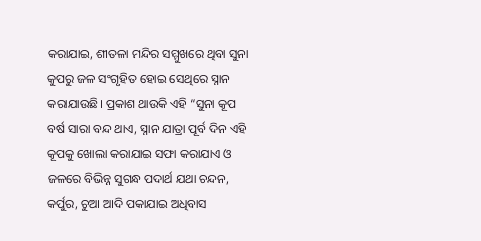କରାଯାଇ, ଶୀତଳା ମନ୍ଦିର ସମ୍ମୁଖରେ ଥିବା ସୁନା କୁପରୁ ଜଳ ସଂଗୃହିତ ହୋଇ ସେଥିରେ ସ୍ନାନ କରାଯାଉଛି। ପ୍ରକାଶ ଥାଉକି ଏହି “ସୁନା କୂପ ବର୍ଷ ସାରା ବନ୍ଦ ଥାଏ, ସ୍ନାନ ଯାତ୍ରା ପୂର୍ବ ଦିନ ଏହି କୂପକୁ ଖୋଲା କରାଯାଇ ସଫା କରାଯାଏ ଓ ଜଳରେ ବିଭିନ୍ନ ସୁଗନ୍ଧ ପଦାର୍ଥ ଯଥା ଚନ୍ଦନ, କର୍ପୁର, ଚୁଆ ଆଦି ପକାଯାଇ ଅଧିବାସ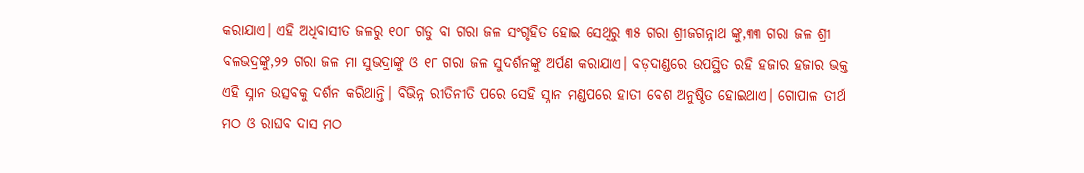କରାଯାଏ। ଏହି ଅଧିବାସୀତ ଜଳରୁ ୧୦୮ ଗଡୁ ବା ଗରା ଜଳ ସଂଗୃହିତ ହୋଇ ସେଥିରୁ ୩୫ ଗରା ଶ୍ରୀଜଗନ୍ନାଥ ଙ୍କୁ,୩୩ ଗରା ଜଳ ଶ୍ରୀ ବଳଭଦ୍ରଙ୍କୁ,୨୨ ଗରା ଜଳ ମା ସୁଭଦ୍ରାଙ୍କୁ ଓ ୧୮ ଗରା ଜଳ ସୁଦର୍ଶନଙ୍କୁ ଅର୍ପଣ କରାଯାଏ। ବଡ଼ଦାଣ୍ଡରେ ଉପସ୍ଥିତ ରହି ହଜାର ହଜାର ଭକ୍ତ ଏହି ସ୍ନାନ ଉତ୍ସବକୁ ଦର୍ଶନ କରିଥାନ୍ତି। ବିଭିନ୍ନ ରୀତିନୀତି ପରେ ସେହି ସ୍ନାନ ମଣ୍ଡପରେ ହାତୀ ବେଶ ଅନୁଷ୍ଠିତ ହୋଇଥାଏ। ଗୋପାଳ ତୀର୍ଥ ମଠ ଓ ରାଘବ ଦାସ ମଠ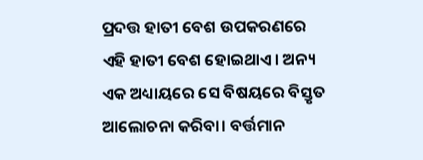ପ୍ରଦତ୍ତ ହାତୀ ବେଶ ଉପକରଣରେ ଏହି ହାତୀ ବେଶ ହୋଇଥାଏ। ଅନ୍ୟ ଏକ ଅଧ୍ୟାୟରେ ସେ ବିଷୟରେ ବିସ୍ତୃତ ଆଲୋଚନା କରିବା। ବର୍ତ୍ତମାନ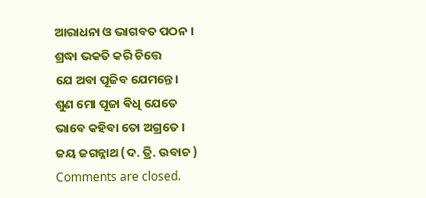ଆରାଧନା ଓ ଭାଗବତ ପଠନ ।
ଶ୍ରଦ୍ଧା ଭକତି କରି ଚିତ୍ତେ
ଯେ ଅବା ପୂଜିବ ଯେମନ୍ତେ।
ଶୁଣ ମୋ ପୂଜା ଵିଧି ଯେତେ
ଭାବେ କହିବା ତୋ ଅଗ୍ରତେ ।
ଜୟ ଜଗନ୍ନାଥ (ଦ. ତ୍ରି. ଉବାଚ )
Comments are closed.